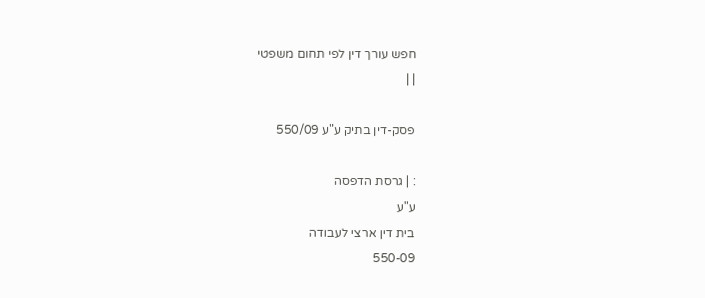חפש עורך דין לפי תחום משפטי
| |

פסק-דין בתיק ע"ע 550/09

: | גרסת הדפסה
ע"ע
בית דין ארצי לעבודה
550-09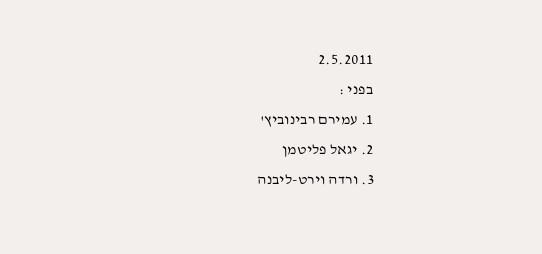2.5.2011
בפני :
1. עמירם רבינוביץ'
2. יגאל פליטמן
3. ורדה וירט-ליבנה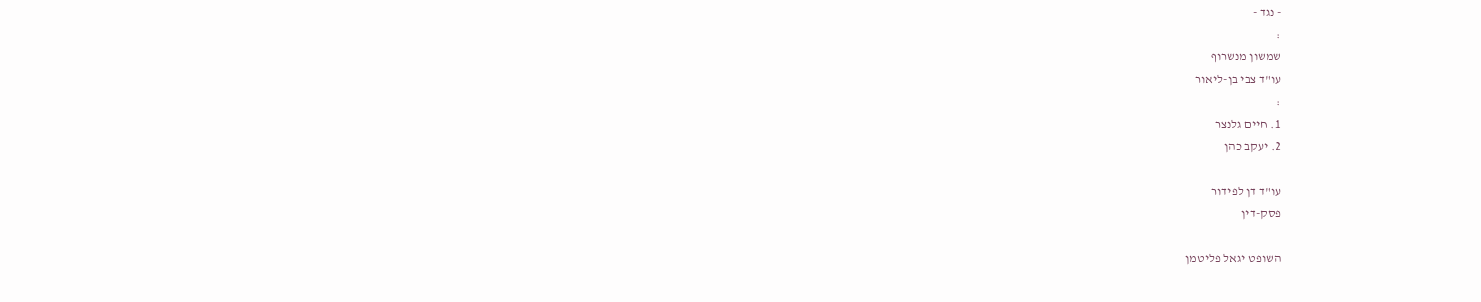- נגד -
:
שמשון מנשרוף
עו"ד צבי בן-ליאור
:
1. חיים גלנצר
2. יעקב כהן

עו"ד דן לפידור
פסק-דין

השופט יגאל פליטמן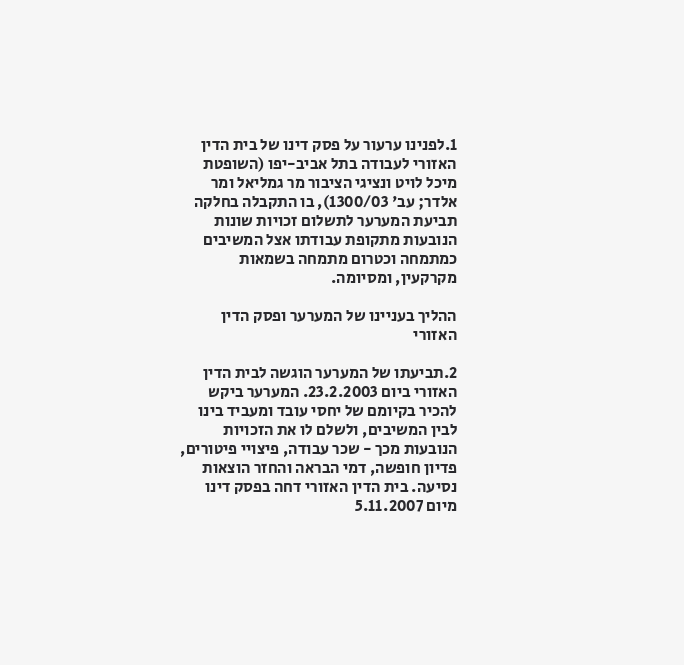1.לפנינו ערעור על פסק דינו של בית הדין האזורי לעבודה בתל אביב-יפו (השופטת מיכל לויט ונציגי הציבור מר גמליאל ומר אלדר; עב' 1300/03), בו התקבלה בחלקה תביעת המערער לתשלום זכויות שונות הנובעות מתקופת עבודתו אצל המשיבים כמתמחה וכטרום מתמחה בשמאות מקרקעין, ומסיומה.

ההליך בעניינו של המערער ופסק הדין האזורי

2.תביעתו של המערער הוגשה לבית הדין האזורי ביום 23.2.2003. המערער ביקש להכיר בקיומם של יחסי עובד ומעביד בינו לבין המשיבים, ולשלם לו את הזכויות הנובעות מכך - שכר עבודה, פיצויי פיטורים, פדיון חופשה, דמי הבראה והחזר הוצאות נסיעה. בית הדין האזורי דחה בפסק דינו מיום 5.11.2007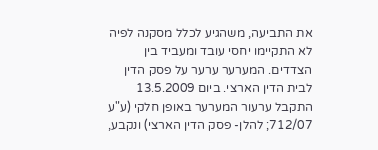את התביעה, משהגיע לכלל מסקנה לפיה לא התקיימו יחסי עובד ומעביד בין הצדדים. המערער ערער על פסק הדין לבית הדין הארצי. ביום 13.5.2009 התקבל ערעור המערער באופן חלקי (ע"ע 712/07; להלן- פסק הדין הארצי) ונקבע,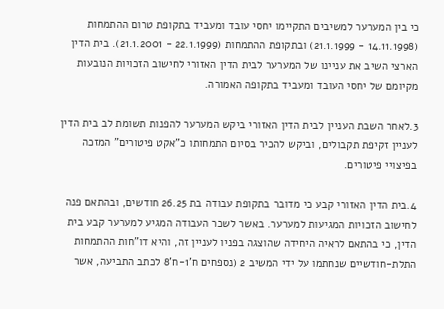כי בין המערער למשיבים התקיימו יחסי עובד ומעביד בתקופת טרום ההתמחות (14.11.1998 - 21.1.1999) ובתקופת ההתמחות (22.1.1999 - 21.1.2001). בית הדין הארצי השיב את עניינו של המערער לבית הדין האזורי לחישוב הזכויות הנובעות מקיומם של יחסי העובד ומעביד בתקופה האמורה.

3.לאחר השבת העניין לבית הדין האזורי ביקש המערער להפנות תשומת לב בית הדין לעניין זקיפת תקבולים, וביקש להכיר בסיום התמחותו כ"אקט פיטורים" המזכה בפיצויי פיטורים.

4.בית הדין האזורי קבע כי מדובר בתקופת עבודה בת 26.25 חודשים, ובהתאם פנה לחישוב הזכויות המגיעות למערער. באשר לשכר העבודה המגיע למערער קבע בית הדין, כי בהתאם לראיה היחידה שהוצגה בפניו לעניין זה, והיא דו"חות ההתמחות התלת-חודשיים שנחתמו על ידי המשיב 2 (נספחים ח'1-ח'8 לכתב התביעה, אשר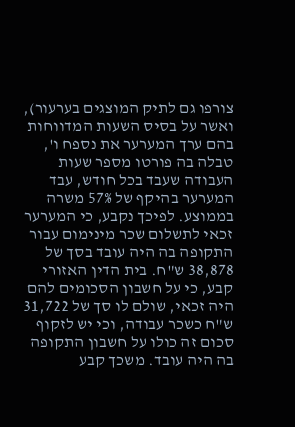צורפו גם לתיק המוצגים בערעור), ואשר על בסיס השעות המדווחות בהם ערך המערער את נספח ו', טבלה בה פורטו מספר שעות העבודה שעבד בכל חודש, עבד המערער בהיקף של 57% משרה בממוצע. לפיכך נקבע, כי המערער זכאי לתשלום שכר מינימום עבור התקופה בה היה עובד בסך של 38,878 ש"ח. בית הדין האזורי קבע, כי על חשבון הסכומים להם היה זכאי, שולם לו סך של 31,722 ש"ח כשכר עבודה, וכי יש לזקוף סכום זה כולו על חשבון התקופה בה היה עובד. משכך קבע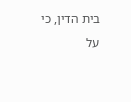בית הדין, כי על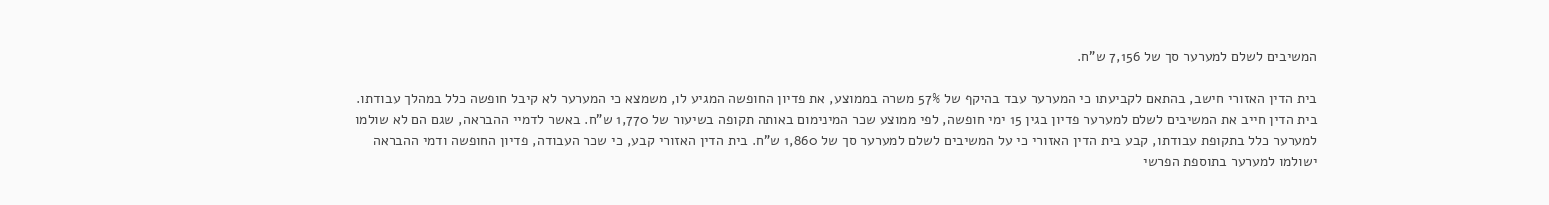המשיבים לשלם למערער סך של 7,156 ש"ח.

בית הדין האזורי חישב, בהתאם לקביעתו כי המערער עבד בהיקף של 57% משרה בממוצע, את פדיון החופשה המגיע לו, משמצא כי המערער לא קיבל חופשה כלל במהלך עבודתו. בית הדין חייב את המשיבים לשלם למערער פדיון בגין 15 ימי חופשה, לפי ממוצע שכר המינימום באותה תקופה בשיעור של 1,770 ש"ח. באשר לדמיי ההבראה, שגם הם לא שולמו למערער כלל בתקופת עבודתו, קבע בית הדין האזורי כי על המשיבים לשלם למערער סך של 1,860 ש"ח. בית הדין האזורי קבע, כי שכר העבודה, פדיון החופשה ודמי ההבראה ישולמו למערער בתוספת הפרשי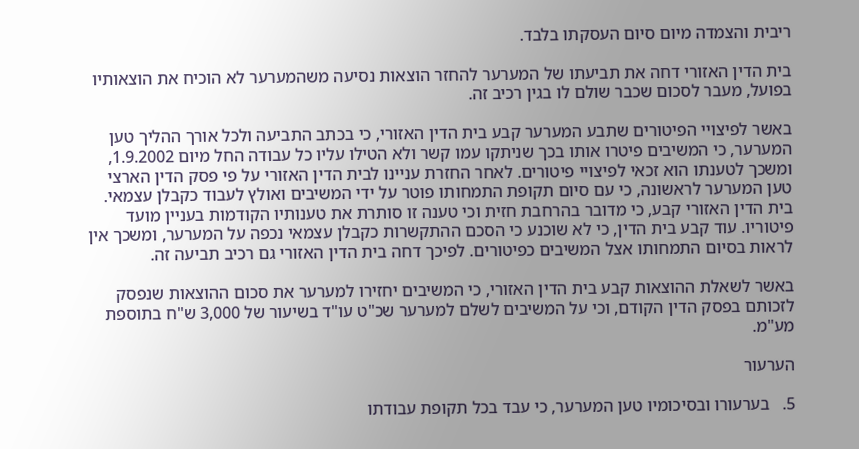ריבית והצמדה מיום סיום העסקתו בלבד.

בית הדין האזורי דחה את תביעתו של המערער להחזר הוצאות נסיעה משהמערער לא הוכיח את הוצאותיו בפועל, מעבר לסכום שכבר שולם לו בגין רכיב זה.

באשר לפיצויי הפיטורים שתבע המערער קבע בית הדין האזורי, כי בכתב התביעה ולכל אורך ההליך טען המערער, כי המשיבים פיטרו אותו בכך שניתקו עמו קשר ולא הטילו עליו כל עבודה החל מיום 1.9.2002, ומשכך לטענתו הוא זכאי לפיצויי פיטורים. לאחר החזרת עניינו לבית הדין האזורי על פי פסק הדין הארצי טען המערער לראשונה, כי עם סיום תקופת התמחותו פוטר על ידי המשיבים ואולץ לעבוד כקבלן עצמאי. בית הדין האזורי קבע, כי מדובר בהרחבת חזית וכי טענה זו סותרת את טענותיו הקודמות בעניין מועד פיטוריו. עוד קבע בית הדין, כי לא שוכנע כי הסכם ההתקשרות כקבלן עצמאי נכפה על המערער, ומשכך אין לראות בסיום התמחותו אצל המשיבים כפיטורים. לפיכך דחה בית הדין האזורי גם רכיב תביעה זה.

באשר לשאלת ההוצאות קבע בית הדין האזורי, כי המשיבים יחזירו למערער את סכום ההוצאות שנפסק לזכותם בפסק הדין הקודם, וכי על המשיבים לשלם למערער שכ"ט עו"ד בשיעור של 3,000 ש"ח בתוספת מע"מ.

הערעור

5.   בערעורו ובסיכומיו טען המערער, כי עבד בכל תקופת עבודתו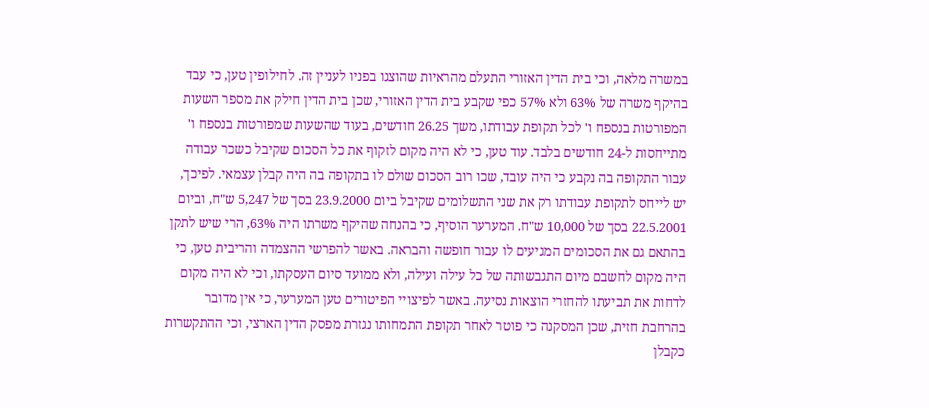במשרה מלאה, וכי בית הדין האזורי התעלם מהראיות שהוצגו בפניו לעניין זה. לחילופין טען, כי עבד בהיקף משרה של 63% ולא 57% כפי שקבע בית הדין האזורי, שכן בית הדין חילק את מספר השעות המפורטות בנספח ו' לכל תקופת עבודתו, משך 26.25 חודשים, בעוד שהשעות שמפורטות בנספח ו' מתייחסות ל-24 חודשים בלבד. עוד טען, כי לא היה מקום לזקוף את כל הסכום שקיבל כשכר עבודה עבור התקופה בה נקבע כי היה עובד, שכו רוב הסכום שולם לו בתקופה בה היה קבלן עצמאי. לפיכך, יש לייחס לתקופת עבודתו רק את שני התשלומים שקיבל ביום 23.9.2000 בסך של 5,247 ש"ח, וביום 22.5.2001 בסך של 10,000 ש"ח. המערער הוסיף, כי בהנחה שהיקף משרתו היה 63%, הרי שיש לתקן בהתאם גם את הסכומים המגיעים לו עבור חופשה והבראה. באשר להפרשי ההצמדה והריבית טען, כי היה מקום לחשבם מיום התגבשותה של כל עילה ועילה, ולא ממועד סיום העסקתו, וכי לא היה מקום לדחות את תביעתו להחזרי הוצאות נסיעה. באשר לפיצויי הפיטורים טען המערער, כי אין מדובר בהרחבת חזית, שכן המסקנה כי פוטר לאחר תקופת התמחותו נגזרת מפסק הדין הארצי, וכי ההתקשרות כקבלן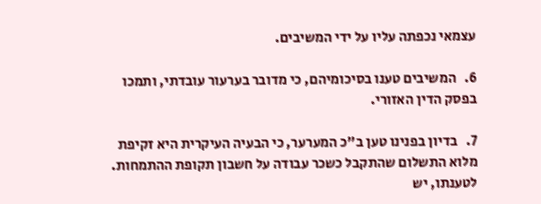עצמאי נכפתה עליו על ידי המשיבים.

6.   המשיבים טענו בסיכומיהם, כי מדובר בערעור עובדתי, ותמכו בפסק הדין האזורי.

7.   בדיון בפנינו טען ב"כ המערער, כי הבעיה העיקרית היא זקיפת מלוא התשלום שהתקבל כשכר עבודה על חשבון תקופת ההתמחות. לטענתו, יש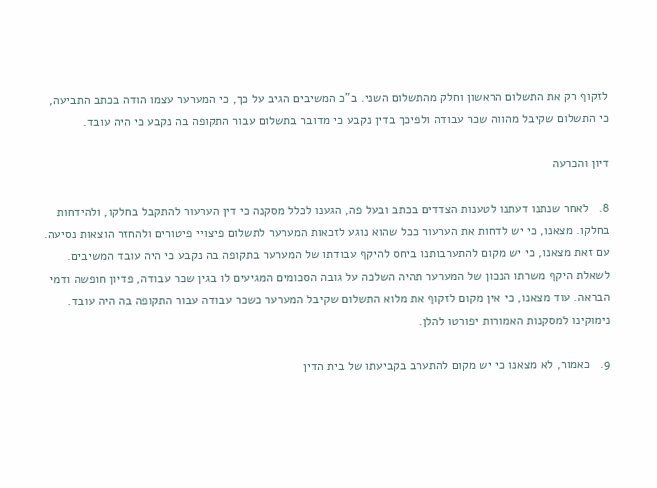לזקוף רק את התשלום הראשון וחלק מהתשלום השני. ב"כ המשיבים הגיב על כך, כי המערער עצמו הודה בכתב התביעה, כי התשלום שקיבל מהווה שכר עבודה ולפיכך בדין נקבע כי מדובר בתשלום עבור התקופה בה נקבע כי היה עובד.

דיון והכרעה

8.   לאחר שנתנו דעתנו לטענות הצדדים בכתב ובעל פה, הגענו לכלל מסקנה כי דין הערעור להתקבל בחלקו, ולהידחות בחלקו. מצאנו, כי יש לדחות את הערעור ככל שהוא נוגע לזכאות המערער לתשלום פיצויי פיטורים ולהחזר הוצאות נסיעה. עם זאת מצאנו, כי יש מקום להתערבותנו ביחס להיקף עבודתו של המערער בתקופה בה נקבע כי היה עובד המשיבים. לשאלת היקף משרתו הנכון של המערער תהיה השלכה על גובה הסכומים המגיעים לו בגין שכר עבודה, פדיון חופשה ודמי הבראה. עוד מצאנו, כי אין מקום לזקוף את מלוא התשלום שקיבל המערער כשכר עבודה עבור התקופה בה היה עובד. נימוקינו למסקנות האמורות יפורטו להלן.

9.   כאמור, לא מצאנו כי יש מקום להתערב בקביעתו של בית הדין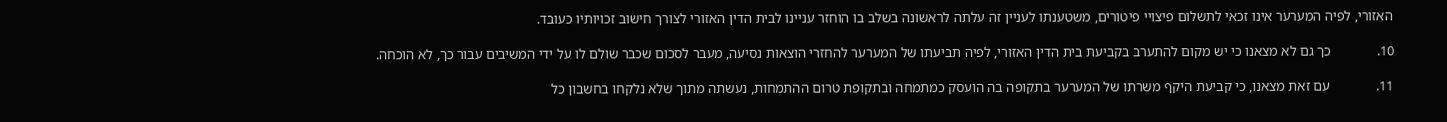האזורי, לפיה המערער אינו זכאי לתשלום פיצויי פיטורים, משטענתו לעניין זה עלתה לראשונה בשלב בו הוחזר עניינו לבית הדין האזורי לצורך חישוב זכויותיו כעובד.

10.             כך גם לא מצאנו כי יש מקום להתערב בקביעת בית הדין האזורי, לפיה תביעתו של המערער להחזרי הוצאות נסיעה, מעבר לסכום שכבר שולם לו על ידי המשיבים עבור כך, לא הוכחה.

11.             עם זאת מצאנו, כי קביעת היקף משרתו של המערער בתקופה בה הועסק כמתמחה ובתקופת טרום ההתמחות, נעשתה מתוך שלא נלקחו בחשבון כל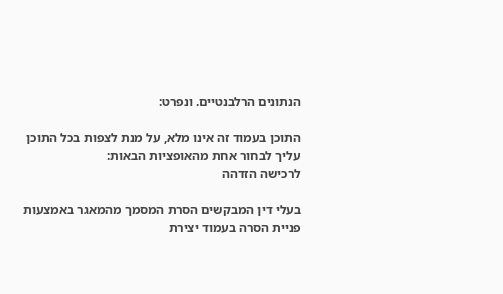הנתונים הרלבנטיים. ונפרט:

התוכן בעמוד זה אינו מלא, על מנת לצפות בכל התוכן עליך לבחור אחת מהאופציות הבאות:
לרכישה הזדהה

בעלי דין המבקשים הסרת המסמך מהמאגר באמצעות פניית הסרה בעמוד יצירת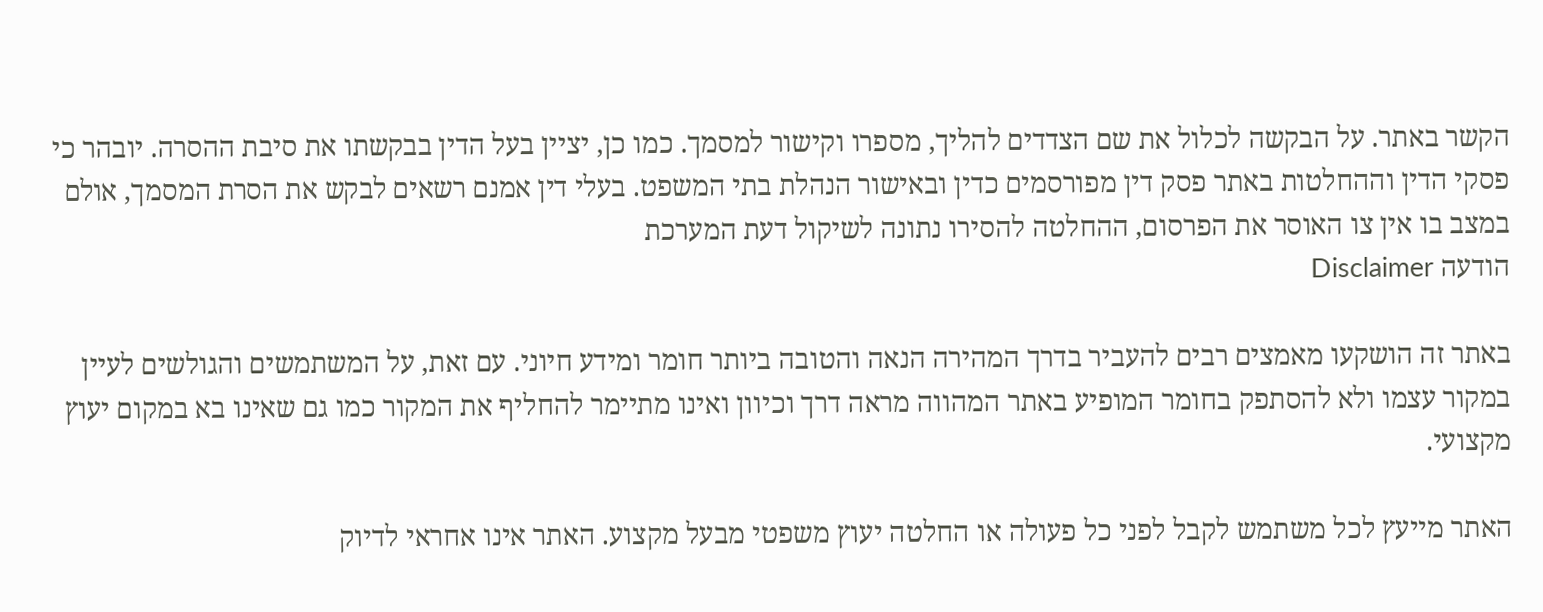הקשר באתר. על הבקשה לכלול את שם הצדדים להליך, מספרו וקישור למסמך. כמו כן, יציין בעל הדין בבקשתו את סיבת ההסרה. יובהר כי פסקי הדין וההחלטות באתר פסק דין מפורסמים כדין ובאישור הנהלת בתי המשפט. בעלי דין אמנם רשאים לבקש את הסרת המסמך, אולם במצב בו אין צו האוסר את הפרסום, ההחלטה להסירו נתונה לשיקול דעת המערכת
הודעה Disclaimer

באתר זה הושקעו מאמצים רבים להעביר בדרך המהירה הנאה והטובה ביותר חומר ומידע חיוני. עם זאת, על המשתמשים והגולשים לעיין במקור עצמו ולא להסתפק בחומר המופיע באתר המהווה מראה דרך וכיוון ואינו מתיימר להחליף את המקור כמו גם שאינו בא במקום יעוץ מקצועי.

האתר מייעץ לכל משתמש לקבל לפני כל פעולה או החלטה יעוץ משפטי מבעל מקצוע. האתר אינו אחראי לדיוק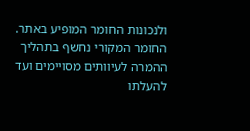ולנכונות החומר המופיע באתר. החומר המקורי נחשף בתהליך ההמרה לעיוותים מסויימים ועד להעלתו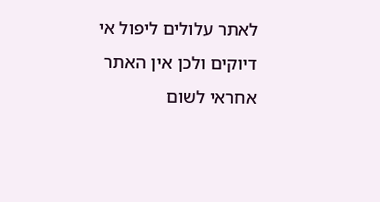לאתר עלולים ליפול אי דיוקים ולכן אין האתר אחראי לשום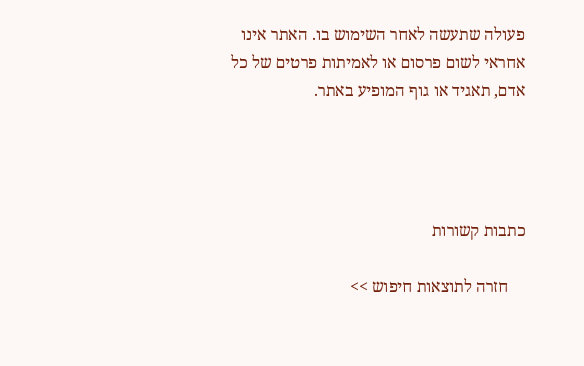פעולה שתעשה לאחר השימוש בו. האתר אינו אחראי לשום פרסום או לאמיתות פרטים של כל אדם, תאגיד או גוף המופיע באתר.




כתבות קשורות

    חזרה לתוצאות חיפוש >>